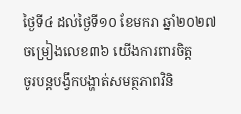ថ្ងៃទី៤ ដល់ថ្ងៃទី១០ ខែមករា ឆ្នាំ២០២៧
ចម្រៀងលេខ៣៦ យើងការពារចិត្ត
ចូរបន្តបង្វឹកបង្ហាត់សមត្ថភាពវិនិ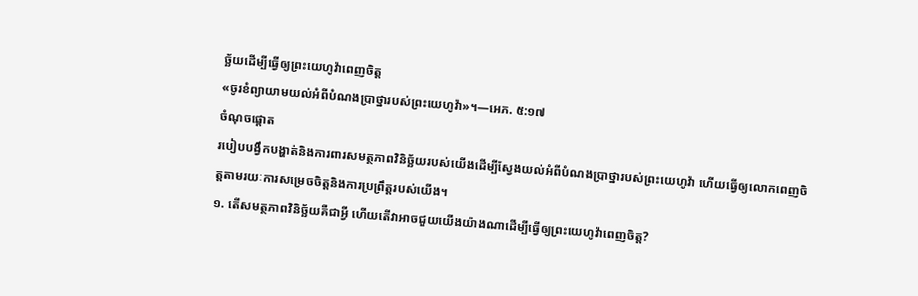ច្ឆ័យដើម្បីធ្វើឲ្យព្រះយេហូវ៉ាពេញចិត្ត
«ចូរខំព្យាយាមយល់អំពីបំណងប្រាថ្នារបស់ព្រះយេហូវ៉ា»។—អេភ. ៥:១៧
ចំណុចផ្ដោត
របៀបបង្វឹកបង្ហាត់និងការពារសមត្ថភាពវិនិច្ឆ័យរបស់យើងដើម្បីស្វែងយល់អំពីបំណងប្រាថ្នារបស់ព្រះយេហូវ៉ា ហើយធ្វើឲ្យលោកពេញចិត្តតាមរយៈការសម្រេចចិត្តនិងការប្រព្រឹត្តរបស់យើង។
១. តើសមត្ថភាពវិនិច្ឆ័យគឺជាអ្វី ហើយតើវាអាចជួយយើងយ៉ាងណាដើម្បីធ្វើឲ្យព្រះយេហូវ៉ាពេញចិត្ត?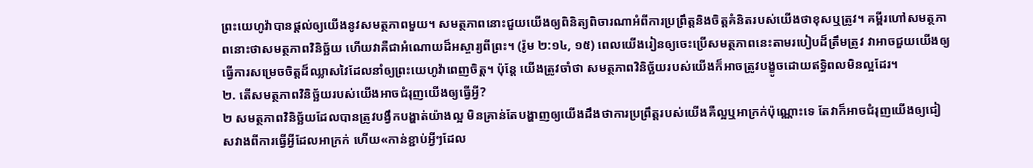ព្រះយេហូវ៉ាបានផ្ដល់ឲ្យយើងនូវសមត្ថភាពមួយ។ សមត្ថភាពនោះជួយយើងឲ្យពិនិត្យពិចារណាអំពីការប្រព្រឹត្តនិងចិត្តគំនិតរបស់យើងថាខុសឬត្រូវ។ គម្ពីរហៅសមត្ថភាពនោះថាសមត្ថភាពវិនិច្ឆ័យ ហើយវាគឺជាអំណោយដ៏អស្ចារ្យពីព្រះ។ (រ៉ូម ២:១៤, ១៥) ពេលយើងរៀនឲ្យចេះប្រើសមត្ថភាពនេះតាមរបៀបដ៏ត្រឹមត្រូវ វាអាចជួយយើងឲ្យធ្វើការសម្រេចចិត្តដ៏ឈ្លាសវៃដែលនាំឲ្យព្រះយេហូវ៉ាពេញចិត្ត។ ប៉ុន្តែ យើងត្រូវចាំថា សមត្ថភាពវិនិច្ឆ័យរបស់យើងក៏អាចត្រូវបង្ខូចដោយឥទ្ធិពលមិនល្អដែរ។
២. តើសមត្ថភាពវិនិច្ឆ័យរបស់យើងអាចជំរុញយើងឲ្យធ្វើអ្វី?
២ សមត្ថភាពវិនិច្ឆ័យដែលបានត្រូវបង្វឹកបង្ហាត់យ៉ាងល្អ មិនគ្រាន់តែបង្ហាញឲ្យយើងដឹងថាការប្រព្រឹត្តរបស់យើងគឺល្អឬអាក្រក់ប៉ុណ្ណោះទេ តែវាក៏អាចជំរុញយើងឲ្យជៀសវាងពីការធ្វើអ្វីដែលអាក្រក់ ហើយ«កាន់ខ្ជាប់អ្វីៗដែល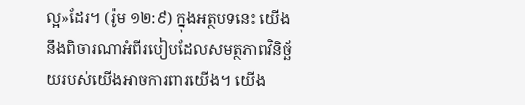ល្អ»ដែរ។ (រ៉ូម ១២:៩) ក្នុងអត្ថបទនេះ យើងនឹងពិចារណាអំពីរបៀបដែលសមត្ថភាពវិនិច្ឆ័យរបស់យើងអាចការពារយើង។ យើង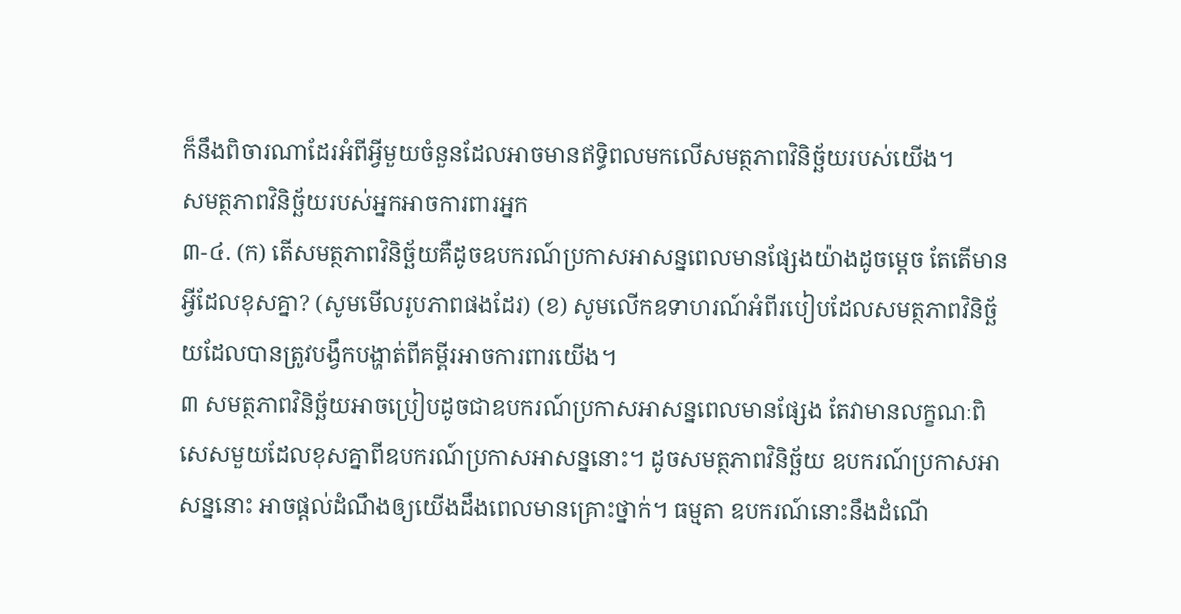ក៏នឹងពិចារណាដែរអំពីអ្វីមួយចំនួនដែលអាចមានឥទ្ធិពលមកលើសមត្ថភាពវិនិច្ឆ័យរបស់យើង។
សមត្ថភាពវិនិច្ឆ័យរបស់អ្នកអាចការពារអ្នក
៣-៤. (ក) តើសមត្ថភាពវិនិច្ឆ័យគឺដូចឧបករណ៍ប្រកាសអាសន្នពេលមានផ្សែងយ៉ាងដូចម្ដេច តែតើមានអ្វីដែលខុសគ្នា? (សូមមើលរូបភាពផងដែរ) (ខ) សូមលើកឧទាហរណ៍អំពីរបៀបដែលសមត្ថភាពវិនិច្ឆ័យដែលបានត្រូវបង្វឹកបង្ហាត់ពីគម្ពីរអាចការពារយើង។
៣ សមត្ថភាពវិនិច្ឆ័យអាចប្រៀបដូចជាឧបករណ៍ប្រកាសអាសន្នពេលមានផ្សែង តែវាមានលក្ខណៈពិសេសមួយដែលខុសគ្នាពីឧបករណ៍ប្រកាសអាសន្ននោះ។ ដូចសមត្ថភាពវិនិច្ឆ័យ ឧបករណ៍ប្រកាសអាសន្ននោះ អាចផ្ដល់ដំណឹងឲ្យយើងដឹងពេលមានគ្រោះថ្នាក់។ ធម្មតា ឧបករណ៍នោះនឹងដំណើ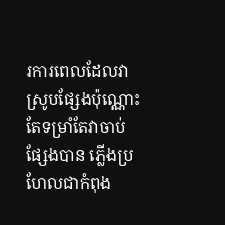រការពេលដែលវាស្រូបផ្សែងប៉ុណ្ណោះ តែទម្រាំតែវាចាប់ផ្សែងបាន ភ្លើងប្រហែលជាកំពុង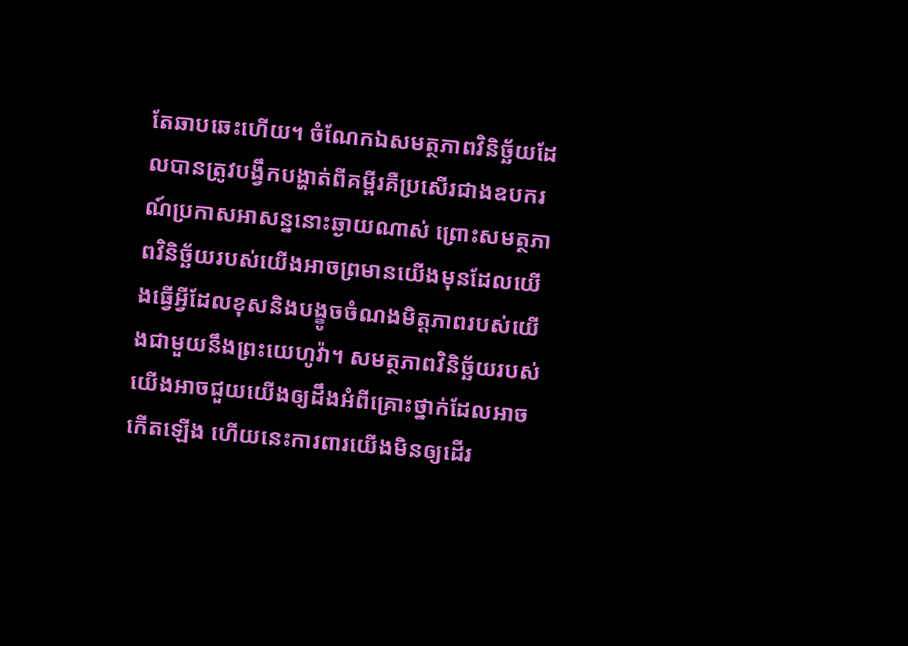តែឆាបឆេះហើយ។ ចំណែកឯសមត្ថភាពវិនិច្ឆ័យដែលបានត្រូវបង្វឹកបង្ហាត់ពីគម្ពីរគឺប្រសើរជាងឧបករណ៍ប្រកាសអាសន្ននោះឆ្ងាយណាស់ ព្រោះសមត្ថភាពវិនិច្ឆ័យរបស់យើងអាចព្រមានយើងមុនដែលយើងធ្វើអ្វីដែលខុសនិងបង្ខូចចំណងមិត្តភាពរបស់យើងជាមួយនឹងព្រះយេហូវ៉ា។ សមត្ថភាពវិនិច្ឆ័យរបស់យើងអាចជួយយើងឲ្យដឹងអំពីគ្រោះថ្នាក់ដែលអាចកើតឡើង ហើយនេះការពារយើងមិនឲ្យដើរ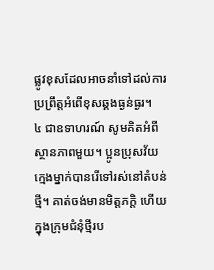ផ្លូវខុសដែលអាចនាំទៅដល់ការប្រព្រឹត្តអំពើខុសឆ្គងធ្ងន់ធ្ងរ។
៤ ជាឧទាហរណ៍ សូមគិតអំពីស្ថានភាពមួយ។ ប្អូនប្រុសវ័យក្មេងម្នាក់បានរើទៅរស់នៅតំបន់ថ្មី។ គាត់ចង់មានមិត្តភក្ដិ ហើយក្នុងក្រុមជំនុំថ្មីរប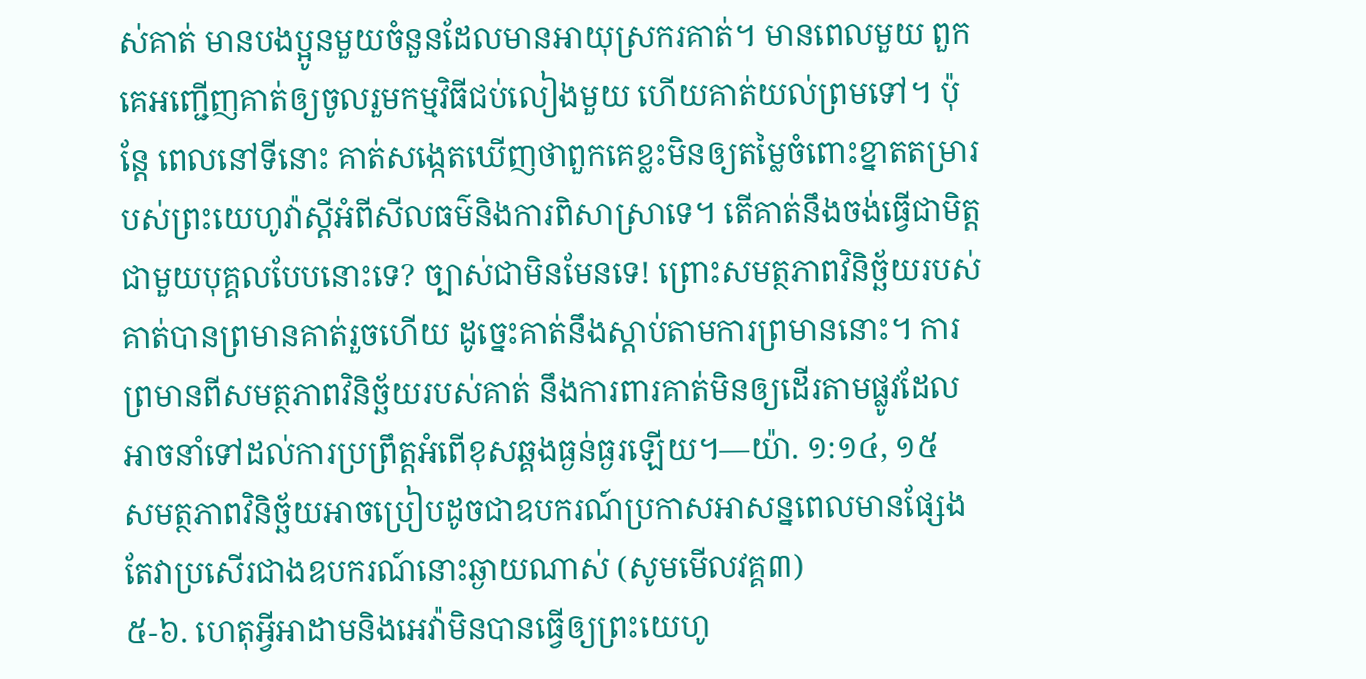ស់គាត់ មានបងប្អូនមួយចំនួនដែលមានអាយុស្រករគាត់។ មានពេលមួយ ពួកគេអញ្ជើញគាត់ឲ្យចូលរួមកម្មវិធីជប់លៀងមួយ ហើយគាត់យល់ព្រមទៅ។ ប៉ុន្តែ ពេលនៅទីនោះ គាត់សង្កេតឃើញថាពួកគេខ្លះមិនឲ្យតម្លៃចំពោះខ្នាតតម្រារបស់ព្រះយេហូវ៉ាស្ដីអំពីសីលធម៌និងការពិសាស្រាទេ។ តើគាត់នឹងចង់ធ្វើជាមិត្តជាមួយបុគ្គលបែបនោះទេ? ច្បាស់ជាមិនមែនទេ! ព្រោះសមត្ថភាពវិនិច្ឆ័យរបស់គាត់បានព្រមានគាត់រួចហើយ ដូច្នេះគាត់នឹងស្ដាប់តាមការព្រមាននោះ។ ការព្រមានពីសមត្ថភាពវិនិច្ឆ័យរបស់គាត់ នឹងការពារគាត់មិនឲ្យដើរតាមផ្លូវដែលអាចនាំទៅដល់ការប្រព្រឹត្តអំពើខុសឆ្គងធ្ងន់ធ្ងរឡើយ។—យ៉ា. ១:១៤, ១៥
សមត្ថភាពវិនិច្ឆ័យអាចប្រៀបដូចជាឧបករណ៍ប្រកាសអាសន្នពេលមានផ្សែង តែវាប្រសើរជាងឧបករណ៍នោះឆ្ងាយណាស់ (សូមមើលវគ្គ៣)
៥-៦. ហេតុអ្វីអាដាមនិងអេវ៉ាមិនបានធ្វើឲ្យព្រះយេហូ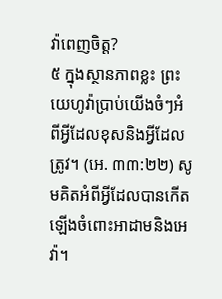វ៉ាពេញចិត្ត?
៥ ក្នុងស្ថានភាពខ្លះ ព្រះយេហូវ៉ាប្រាប់យើងចំៗអំពីអ្វីដែលខុសនិងអ្វីដែលត្រូវ។ (អេ. ៣៣:២២) សូមគិតអំពីអ្វីដែលបានកើតឡើងចំពោះអាដាមនិងអេវ៉ា។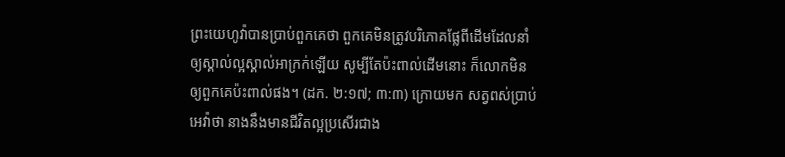ព្រះយេហូវ៉ាបានប្រាប់ពួកគេថា ពួកគេមិនត្រូវបរិភោគផ្លែពីដើមដែលនាំឲ្យស្គាល់ល្អស្គាល់អាក្រក់ឡើយ សូម្បីតែប៉ះពាល់ដើមនោះ ក៏លោកមិនឲ្យពួកគេប៉ះពាល់ផង។ (ដក. ២:១៧; ៣:៣) ក្រោយមក សត្វពស់ប្រាប់អេវ៉ាថា នាងនឹងមានជីវិតល្អប្រសើរជាង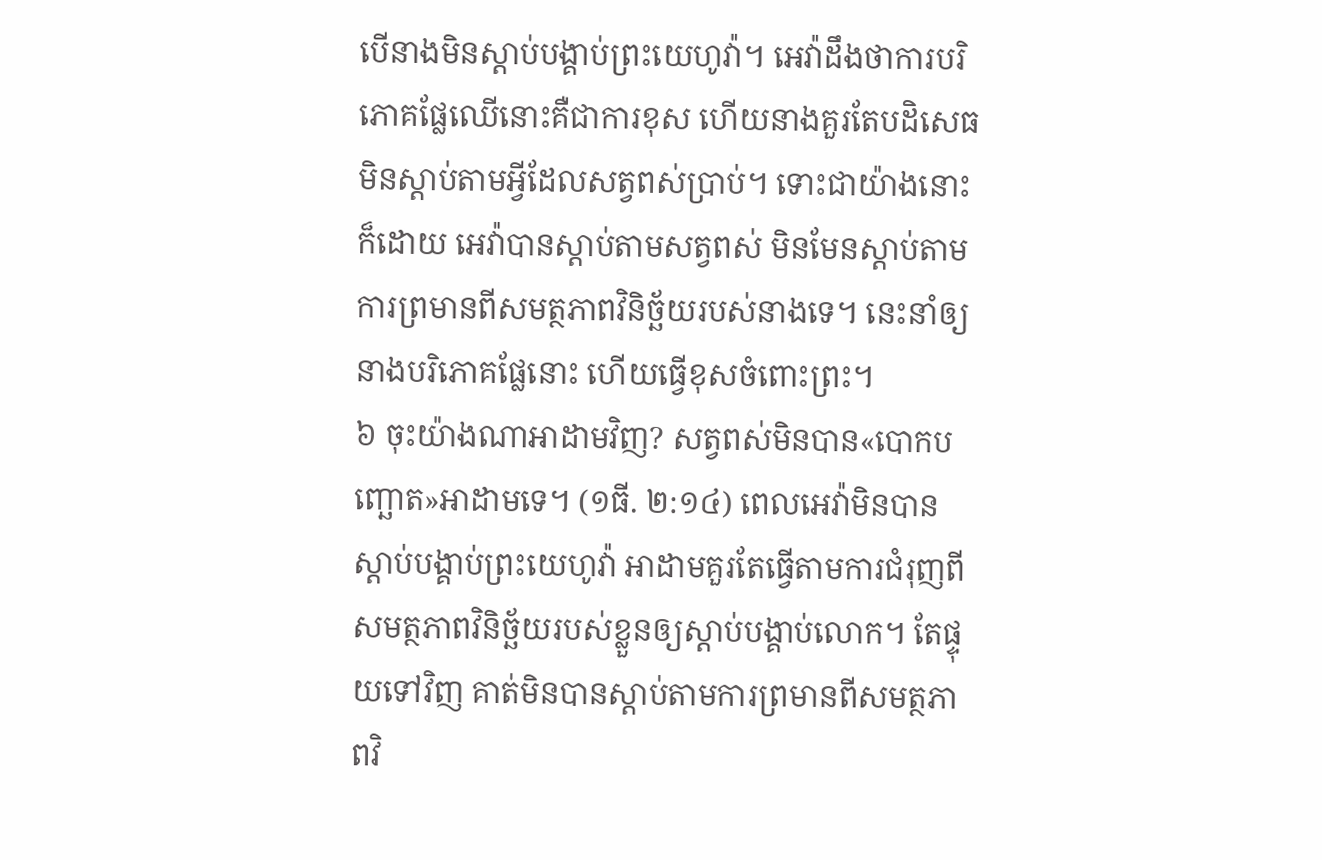បើនាងមិនស្ដាប់បង្គាប់ព្រះយេហូវ៉ា។ អេវ៉ាដឹងថាការបរិភោគផ្លែឈើនោះគឺជាការខុស ហើយនាងគួរតែបដិសេធមិនស្ដាប់តាមអ្វីដែលសត្វពស់ប្រាប់។ ទោះជាយ៉ាងនោះក៏ដោយ អេវ៉ាបានស្ដាប់តាមសត្វពស់ មិនមែនស្ដាប់តាមការព្រមានពីសមត្ថភាពវិនិច្ឆ័យរបស់នាងទេ។ នេះនាំឲ្យនាងបរិភោគផ្លែនោះ ហើយធ្វើខុសចំពោះព្រះ។
៦ ចុះយ៉ាងណាអាដាមវិញ? សត្វពស់មិនបាន«បោកបញ្ឆោត»អាដាមទេ។ (១ធី. ២:១៤) ពេលអេវ៉ាមិនបានស្ដាប់បង្គាប់ព្រះយេហូវ៉ា អាដាមគួរតែធ្វើតាមការជំរុញពីសមត្ថភាពវិនិច្ឆ័យរបស់ខ្លួនឲ្យស្ដាប់បង្គាប់លោក។ តែផ្ទុយទៅវិញ គាត់មិនបានស្ដាប់តាមការព្រមានពីសមត្ថភាពវិ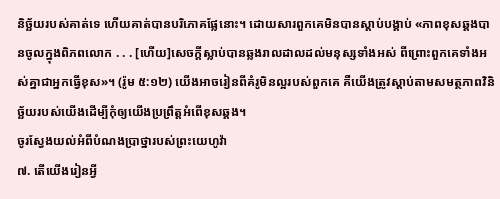និច្ឆ័យរបស់គាត់ទេ ហើយគាត់បានបរិភោគផ្លែនោះ។ ដោយសារពួកគេមិនបានស្ដាប់បង្គាប់ «ភាពខុសឆ្គងបានចូលក្នុងពិភពលោក . . . [ហើយ]សេចក្ដីស្លាប់បានឆ្លងរាលដាលដល់មនុស្សទាំងអស់ ពីព្រោះពួកគេទាំងអស់គ្នាជាអ្នកធ្វើខុស»។ (រ៉ូម ៥:១២) យើងអាចរៀនពីគំរូមិនល្អរបស់ពួកគេ គឺយើងត្រូវស្ដាប់តាមសមត្ថភាពវិនិច្ឆ័យរបស់យើងដើម្បីកុំឲ្យយើងប្រព្រឹត្តអំពើខុសឆ្គង។
ចូរស្វែងយល់អំពីបំណងប្រាថ្នារបស់ព្រះយេហូវ៉ា
៧. តើយើងរៀនអ្វី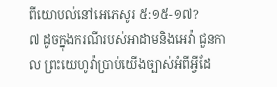ពីយោបល់នៅអេភេសូរ ៥:១៥-១៧?
៧ ដូចក្នុងករណីរបស់អាដាមនិងអេវ៉ា ជួនកាល ព្រះយេហូវ៉ាប្រាប់យើងច្បាស់អំពីអ្វីដែ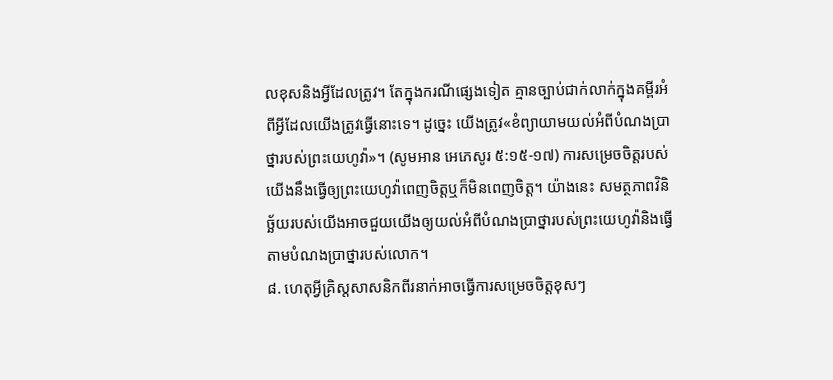លខុសនិងអ្វីដែលត្រូវ។ តែក្នុងករណីផ្សេងទៀត គ្មានច្បាប់ជាក់លាក់ក្នុងគម្ពីរអំពីអ្វីដែលយើងត្រូវធ្វើនោះទេ។ ដូច្នេះ យើងត្រូវ«ខំព្យាយាមយល់អំពីបំណងប្រាថ្នារបស់ព្រះយេហូវ៉ា»។ (សូមអាន អេភេសូរ ៥:១៥-១៧) ការសម្រេចចិត្តរបស់យើងនឹងធ្វើឲ្យព្រះយេហូវ៉ាពេញចិត្តឬក៏មិនពេញចិត្ត។ យ៉ាងនេះ សមត្ថភាពវិនិច្ឆ័យរបស់យើងអាចជួយយើងឲ្យយល់អំពីបំណងប្រាថ្នារបស់ព្រះយេហូវ៉ានិងធ្វើតាមបំណងប្រាថ្នារបស់លោក។
៨. ហេតុអ្វីគ្រិស្តសាសនិកពីរនាក់អាចធ្វើការសម្រេចចិត្តខុសៗ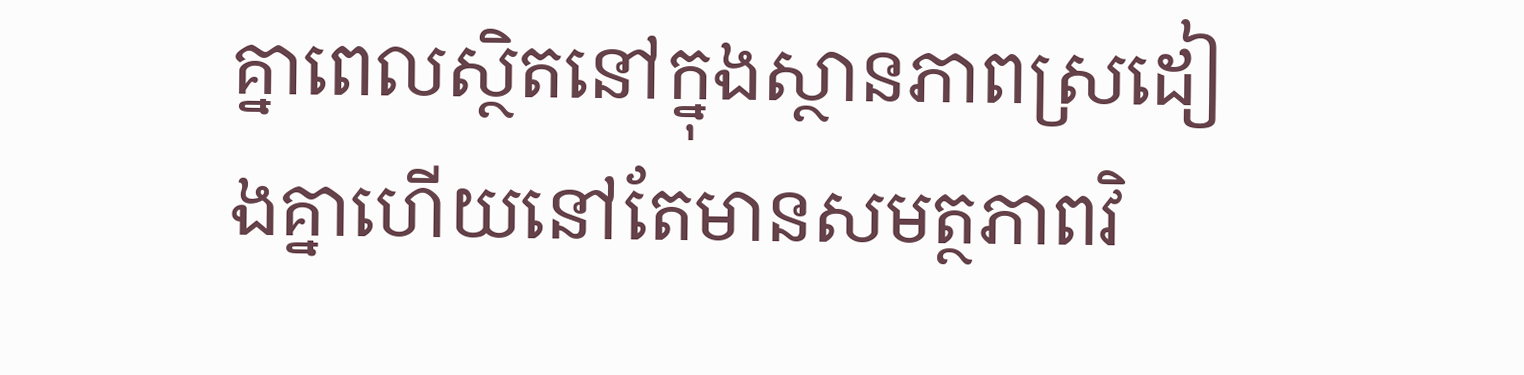គ្នាពេលស្ថិតនៅក្នុងស្ថានភាពស្រដៀងគ្នាហើយនៅតែមានសមត្ថភាពវិ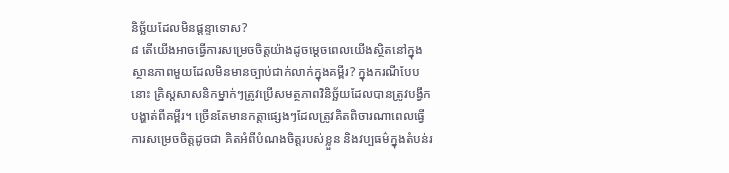និច្ឆ័យដែលមិនផ្ដន្ទាទោស?
៨ តើយើងអាចធ្វើការសម្រេចចិត្តយ៉ាងដូចម្ដេចពេលយើងស្ថិតនៅក្នុងស្ថានភាពមួយដែលមិនមានច្បាប់ជាក់លាក់ក្នុងគម្ពីរ? ក្នុងករណីបែបនោះ គ្រិស្តសាសនិកម្នាក់ៗត្រូវប្រើសមត្ថភាពវិនិច្ឆ័យដែលបានត្រូវបង្វឹកបង្ហាត់ពីគម្ពីរ។ ច្រើនតែមានកត្តាផ្សេងៗដែលត្រូវគិតពិចារណាពេលធ្វើការសម្រេចចិត្តដូចជា គិតអំពីបំណងចិត្តរបស់ខ្លួន និងវប្បធម៌ក្នុងតំបន់រ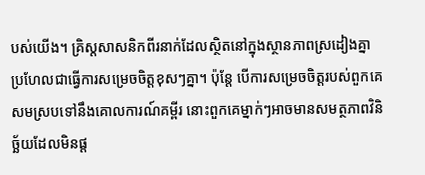បស់យើង។ គ្រិស្តសាសនិកពីរនាក់ដែលស្ថិតនៅក្នុងស្ថានភាពស្រដៀងគ្នា ប្រហែលជាធ្វើការសម្រេចចិត្តខុសៗគ្នា។ ប៉ុន្តែ បើការសម្រេចចិត្តរបស់ពួកគេសមស្របទៅនឹងគោលការណ៍គម្ពីរ នោះពួកគេម្នាក់ៗអាចមានសមត្ថភាពវិនិច្ឆ័យដែលមិនផ្ដ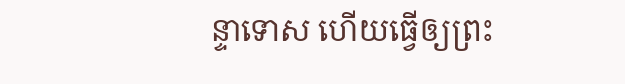ន្ទាទោស ហើយធ្វើឲ្យព្រះ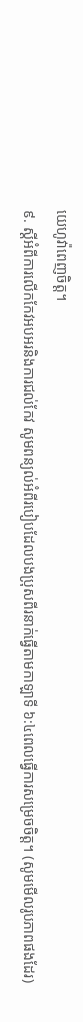យេហូវ៉ាពេញចិត្ត។
៩. ស្ដីអំពីការលើកកែវអបអរនិងការជល់កែវ សូមពន្យល់អំពីរបៀបដែលបងប្រុសពីរនាក់ធ្វើតាមកាឡាទី ៦:៤ពេលធ្វើការសម្រេចចិត្ត។ (សូមមើលរូបភាពផងដែរ)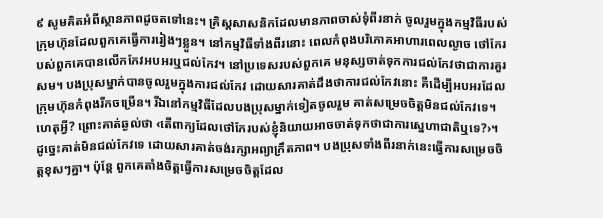៩ សូមគិតអំពីស្ថានភាពដូចតទៅនេះ។ គ្រិស្តសាសនិកដែលមានភាពចាស់ទុំពីរនាក់ ចូលរួមក្នុងកម្មវិធីរបស់ក្រុមហ៊ុនដែលពួកគេធ្វើការរៀងៗខ្លួន។ នៅកម្មវិធីទាំងពីរនោះ ពេលកំពុងបរិភោគអាហារពេលល្ងាច ថៅកែរបស់ពួកគេបានលើកកែវអបអរឬជល់កែវ។ នៅប្រទេសរបស់ពួកគេ មនុស្សចាត់ទុកការជល់កែវថាជាការគួរសម។ បងប្រុសម្នាក់បានចូលរួមក្នុងការជល់កែវ ដោយសារគាត់ដឹងថាការជល់កែវនោះ គឺដើម្បីអបអរដែលក្រុមហ៊ុនកំពុងរីកចម្រើន។ រីឯនៅកម្មវិធីដែលបងប្រុសម្នាក់ទៀតចូលរួម គាត់សម្រេចចិត្តមិនជល់កែវទេ។ ហេតុអ្វី? ព្រោះគាត់ឆ្ងល់ថា ‹តើពាក្យដែលថៅកែរបស់ខ្ញុំនិយាយអាចចាត់ទុកថាជាការស្នេហាជាតិឬទេ?›។ ដូច្នេះគាត់មិនជល់កែវទេ ដោយសារគាត់ចង់រក្សាអព្យាក្រឹតភាព។ បងប្រុសទាំងពីរនាក់នេះធ្វើការសម្រេចចិត្តខុសៗគ្នា។ ប៉ុន្តែ ពួកគេតាំងចិត្តធ្វើការសម្រេចចិត្តដែល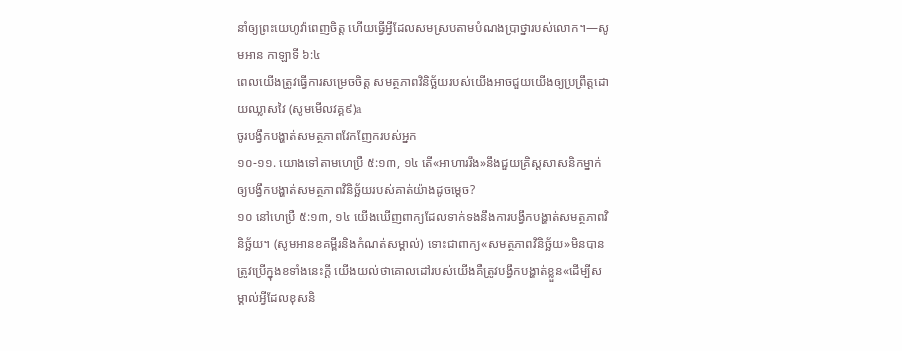នាំឲ្យព្រះយេហូវ៉ាពេញចិត្ត ហើយធ្វើអ្វីដែលសមស្របតាមបំណងប្រាថ្នារបស់លោក។—សូមអាន កាឡាទី ៦:៤
ពេលយើងត្រូវធ្វើការសម្រេចចិត្ត សមត្ថភាពវិនិច្ឆ័យរបស់យើងអាចជួយយើងឲ្យប្រព្រឹត្តដោយឈ្លាសវៃ (សូមមើលវគ្គ៩)a
ចូរបង្វឹកបង្ហាត់សមត្ថភាពវែកញែករបស់អ្នក
១០-១១. យោងទៅតាមហេប្រឺ ៥:១៣, ១៤ តើ«អាហាររឹង»នឹងជួយគ្រិស្តសាសនិកម្នាក់ឲ្យបង្វឹកបង្ហាត់សមត្ថភាពវិនិច្ឆ័យរបស់គាត់យ៉ាងដូចម្ដេច?
១០ នៅហេប្រឺ ៥:១៣, ១៤ យើងឃើញពាក្យដែលទាក់ទងនឹងការបង្វឹកបង្ហាត់សមត្ថភាពវិនិច្ឆ័យ។ (សូមអានខគម្ពីរនិងកំណត់សម្គាល់) ទោះជាពាក្យ«សមត្ថភាពវិនិច្ឆ័យ»មិនបានត្រូវប្រើក្នុងខទាំងនេះក្ដី យើងយល់ថាគោលដៅរបស់យើងគឺត្រូវបង្វឹកបង្ហាត់ខ្លួន«ដើម្បីសម្គាល់អ្វីដែលខុសនិ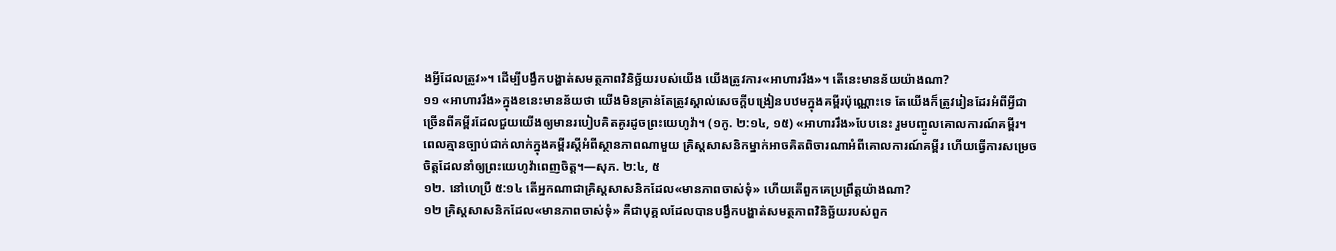ងអ្វីដែលត្រូវ»។ ដើម្បីបង្វឹកបង្ហាត់សមត្ថភាពវិនិច្ឆ័យរបស់យើង យើងត្រូវការ«អាហាររឹង»។ តើនេះមានន័យយ៉ាងណា?
១១ «អាហាររឹង»ក្នុងខនេះមានន័យថា យើងមិនគ្រាន់តែត្រូវស្គាល់សេចក្ដីបង្រៀនបឋមក្នុងគម្ពីរប៉ុណ្ណោះទេ តែយើងក៏ត្រូវរៀនដែរអំពីអ្វីជាច្រើនពីគម្ពីរដែលជួយយើងឲ្យមានរបៀបគិតគូរដូចព្រះយេហូវ៉ា។ (១កូ. ២:១៤, ១៥) «អាហាររឹង»បែបនេះ រួមបញ្ចូលគោលការណ៍គម្ពីរ។ ពេលគ្មានច្បាប់ជាក់លាក់ក្នុងគម្ពីរស្ដីអំពីស្ថានភាពណាមួយ គ្រិស្តសាសនិកម្នាក់អាចគិតពិចារណាអំពីគោលការណ៍គម្ពីរ ហើយធ្វើការសម្រេចចិត្តដែលនាំឲ្យព្រះយេហូវ៉ាពេញចិត្ត។—សុភ. ២:៤, ៥
១២. នៅហេប្រឺ ៥:១៤ តើអ្នកណាជាគ្រិស្តសាសនិកដែល«មានភាពចាស់ទុំ» ហើយតើពួកគេប្រព្រឹត្តយ៉ាងណា?
១២ គ្រិស្តសាសនិកដែល«មានភាពចាស់ទុំ» គឺជាបុគ្គលដែលបានបង្វឹកបង្ហាត់សមត្ថភាពវិនិច្ឆ័យរបស់ពួក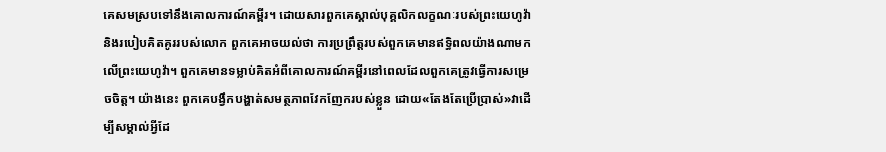គេសមស្របទៅនឹងគោលការណ៍គម្ពីរ។ ដោយសារពួកគេស្គាល់បុគ្គលិកលក្ខណៈរបស់ព្រះយេហូវ៉ានិងរបៀបគិតគូររបស់លោក ពួកគេអាចយល់ថា ការប្រព្រឹត្តរបស់ពួកគេមានឥទ្ធិពលយ៉ាងណាមកលើព្រះយេហូវ៉ា។ ពួកគេមានទម្លាប់គិតអំពីគោលការណ៍គម្ពីរនៅពេលដែលពួកគេត្រូវធ្វើការសម្រេចចិត្ត។ យ៉ាងនេះ ពួកគេបង្វឹកបង្ហាត់សមត្ថភាពវែកញែករបស់ខ្លួន ដោយ«តែងតែប្រើប្រាស់»វាដើម្បីសម្គាល់អ្វីដែ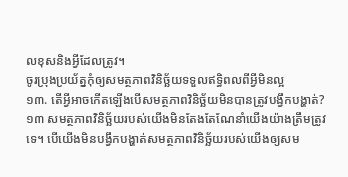លខុសនិងអ្វីដែលត្រូវ។
ចូរប្រុងប្រយ័ត្នកុំឲ្យសមត្ថភាពវិនិច្ឆ័យទទួលឥទ្ធិពលពីអ្វីមិនល្អ
១៣. តើអ្វីអាចកើតឡើងបើសមត្ថភាពវិនិច្ឆ័យមិនបានត្រូវបង្វឹកបង្ហាត់?
១៣ សមត្ថភាពវិនិច្ឆ័យរបស់យើងមិនតែងតែណែនាំយើងយ៉ាងត្រឹមត្រូវទេ។ បើយើងមិនបង្វឹកបង្ហាត់សមត្ថភាពវិនិច្ឆ័យរបស់យើងឲ្យសម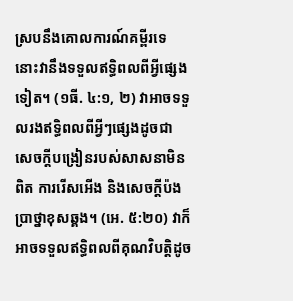ស្របនឹងគោលការណ៍គម្ពីរទេ នោះវានឹងទទួលឥទ្ធិពលពីអ្វីផ្សេងទៀត។ (១ធី. ៤:១, ២) វាអាចទទួលរងឥទ្ធិពលពីអ្វីៗផ្សេងដូចជា សេចក្ដីបង្រៀនរបស់សាសនាមិនពិត ការរើសអើង និងសេចក្ដីប៉ងប្រាថ្នាខុសឆ្គង។ (អេ. ៥:២០) វាក៏អាចទទួលឥទ្ធិពលពីគុណវិបត្តិដូច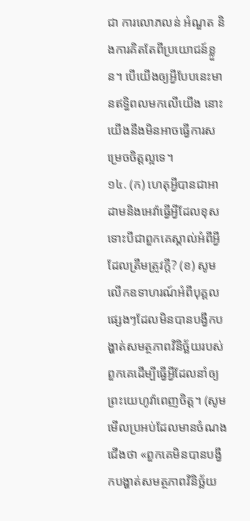ជា ការលោភលន់ អំណួត និងការគិតតែពីប្រយោជន៍ខ្លួន។ បើយើងឲ្យអ្វីបែបនេះមានឥទ្ធិពលមកលើយើង នោះយើងនឹងមិនអាចធ្វើការសម្រេចចិត្តល្អទេ។
១៤. (ក) ហេតុអ្វីបានជាអាដាមនិងអេវ៉ាធ្វើអ្វីដែលខុសទោះបីជាពួកគេស្គាល់អំពីអ្វីដែលត្រឹមត្រូវក្ដី? (ខ) សូមលើកឧទាហរណ៍អំពីបុគ្គលផ្សេងៗដែលមិនបានបង្វឹកបង្ហាត់សមត្ថភាពវិនិច្ឆ័យរបស់ពួកគេដើម្បីធ្វើអ្វីដែលនាំឲ្យព្រះយេហូវ៉ាពេញចិត្ត។ (សូមមើលប្រអប់ដែលមានចំណងជើងថា «ពួកគេមិនបានបង្វឹកបង្ហាត់សមត្ថភាពវិនិច្ឆ័យ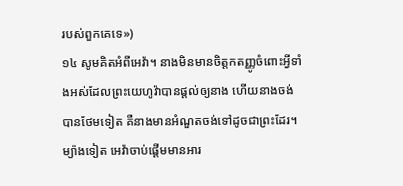របស់ពួកគេទេ»)
១៤ សូមគិតអំពីអេវ៉ា។ នាងមិនមានចិត្តកតញ្ញូចំពោះអ្វីទាំងអស់ដែលព្រះយេហូវ៉ាបានផ្ដល់ឲ្យនាង ហើយនាងចង់បានថែមទៀត គឺនាងមានអំណួតចង់ទៅដូចជាព្រះដែរ។ ម្យ៉ាងទៀត អេវ៉ាចាប់ផ្ដើមមានអារ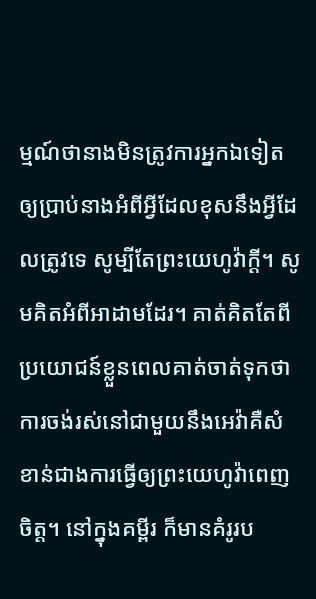ម្មណ៍ថានាងមិនត្រូវការអ្នកឯទៀតឲ្យប្រាប់នាងអំពីអ្វីដែលខុសនឹងអ្វីដែលត្រូវទេ សូម្បីតែព្រះយេហូវ៉ាក្ដី។ សូមគិតអំពីអាដាមដែរ។ គាត់គិតតែពីប្រយោជន៍ខ្លួនពេលគាត់ចាត់ទុកថា ការចង់រស់នៅជាមួយនឹងអេវ៉ាគឺសំខាន់ជាងការធ្វើឲ្យព្រះយេហូវ៉ាពេញចិត្ត។ នៅក្នុងគម្ពីរ ក៏មានគំរូរប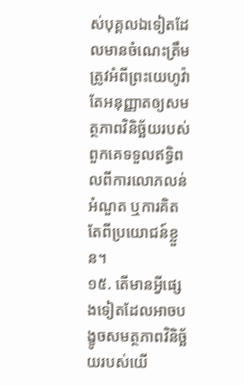ស់បុគ្គលឯទៀតដែលមានចំណេះត្រឹមត្រូវអំពីព្រះយេហូវ៉ា តែអនុញ្ញាតឲ្យសមត្ថភាពវិនិច្ឆ័យរបស់ពួកគេទទួលឥទ្ធិពលពីការលោភលន់ អំណួត ឬការគិតតែពីប្រយោជន៍ខ្លួន។
១៥. តើមានអ្វីផ្សេងទៀតដែលអាចបង្ខូចសមត្ថភាពវិនិច្ឆ័យរបស់យើ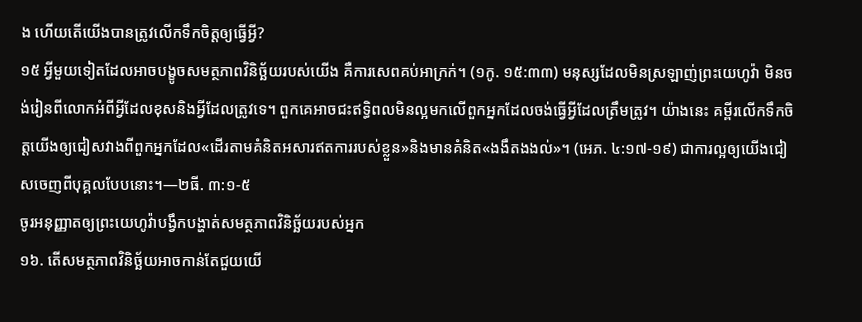ង ហើយតើយើងបានត្រូវលើកទឹកចិត្តឲ្យធ្វើអ្វី?
១៥ អ្វីមួយទៀតដែលអាចបង្ខូចសមត្ថភាពវិនិច្ឆ័យរបស់យើង គឺការសេពគប់អាក្រក់។ (១កូ. ១៥:៣៣) មនុស្សដែលមិនស្រឡាញ់ព្រះយេហូវ៉ា មិនចង់រៀនពីលោកអំពីអ្វីដែលខុសនិងអ្វីដែលត្រូវទេ។ ពួកគេអាចជះឥទ្ធិពលមិនល្អមកលើពួកអ្នកដែលចង់ធ្វើអ្វីដែលត្រឹមត្រូវ។ យ៉ាងនេះ គម្ពីរលើកទឹកចិត្តយើងឲ្យជៀសវាងពីពួកអ្នកដែល«ដើរតាមគំនិតអសារឥតការរបស់ខ្លួន»និងមានគំនិត«ងងឹតងងល់»។ (អេភ. ៤:១៧-១៩) ជាការល្អឲ្យយើងជៀសចេញពីបុគ្គលបែបនោះ។—២ធី. ៣:១-៥
ចូរអនុញ្ញាតឲ្យព្រះយេហូវ៉ាបង្វឹកបង្ហាត់សមត្ថភាពវិនិច្ឆ័យរបស់អ្នក
១៦. តើសមត្ថភាពវិនិច្ឆ័យអាចកាន់តែជួយយើ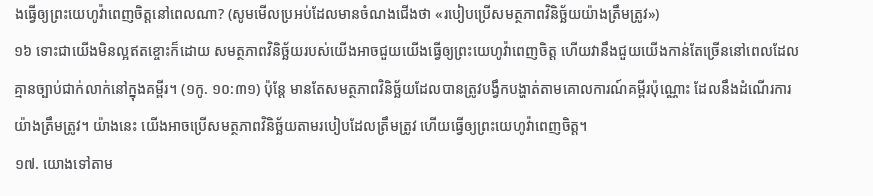ងធ្វើឲ្យព្រះយេហូវ៉ាពេញចិត្តនៅពេលណា? (សូមមើលប្រអប់ដែលមានចំណងជើងថា «របៀបប្រើសមត្ថភាពវិនិច្ឆ័យយ៉ាងត្រឹមត្រូវ»)
១៦ ទោះជាយើងមិនល្អឥតខ្ចោះក៏ដោយ សមត្ថភាពវិនិច្ឆ័យរបស់យើងអាចជួយយើងធ្វើឲ្យព្រះយេហូវ៉ាពេញចិត្ត ហើយវានឹងជួយយើងកាន់តែច្រើននៅពេលដែលគ្មានច្បាប់ជាក់លាក់នៅក្នុងគម្ពីរ។ (១កូ. ១០:៣១) ប៉ុន្តែ មានតែសមត្ថភាពវិនិច្ឆ័យដែលបានត្រូវបង្វឹកបង្ហាត់តាមគោលការណ៍គម្ពីរប៉ុណ្ណោះ ដែលនឹងដំណើរការយ៉ាងត្រឹមត្រូវ។ យ៉ាងនេះ យើងអាចប្រើសមត្ថភាពវិនិច្ឆ័យតាមរបៀបដែលត្រឹមត្រូវ ហើយធ្វើឲ្យព្រះយេហូវ៉ាពេញចិត្ត។
១៧. យោងទៅតាម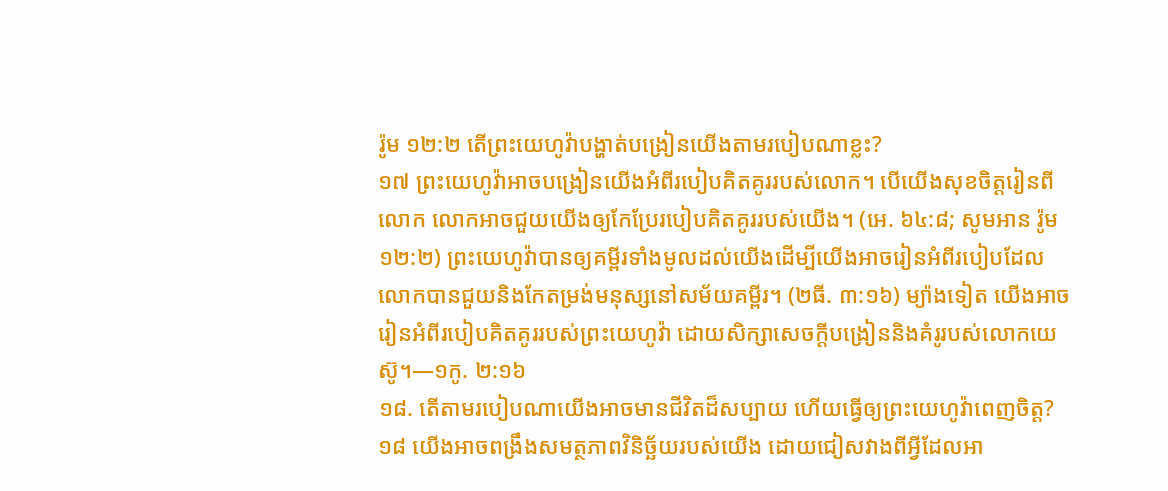រ៉ូម ១២:២ តើព្រះយេហូវ៉ាបង្ហាត់បង្រៀនយើងតាមរបៀបណាខ្លះ?
១៧ ព្រះយេហូវ៉ាអាចបង្រៀនយើងអំពីរបៀបគិតគូររបស់លោក។ បើយើងសុខចិត្តរៀនពីលោក លោកអាចជួយយើងឲ្យកែប្រែរបៀបគិតគូររបស់យើង។ (អេ. ៦៤:៨; សូមអាន រ៉ូម ១២:២) ព្រះយេហូវ៉ាបានឲ្យគម្ពីរទាំងមូលដល់យើងដើម្បីយើងអាចរៀនអំពីរបៀបដែលលោកបានជួយនិងកែតម្រង់មនុស្សនៅសម័យគម្ពីរ។ (២ធី. ៣:១៦) ម្យ៉ាងទៀត យើងអាចរៀនអំពីរបៀបគិតគូររបស់ព្រះយេហូវ៉ា ដោយសិក្សាសេចក្ដីបង្រៀននិងគំរូរបស់លោកយេស៊ូ។—១កូ. ២:១៦
១៨. តើតាមរបៀបណាយើងអាចមានជីវិតដ៏សប្បាយ ហើយធ្វើឲ្យព្រះយេហូវ៉ាពេញចិត្ត?
១៨ យើងអាចពង្រឹងសមត្ថភាពវិនិច្ឆ័យរបស់យើង ដោយជៀសវាងពីអ្វីដែលអា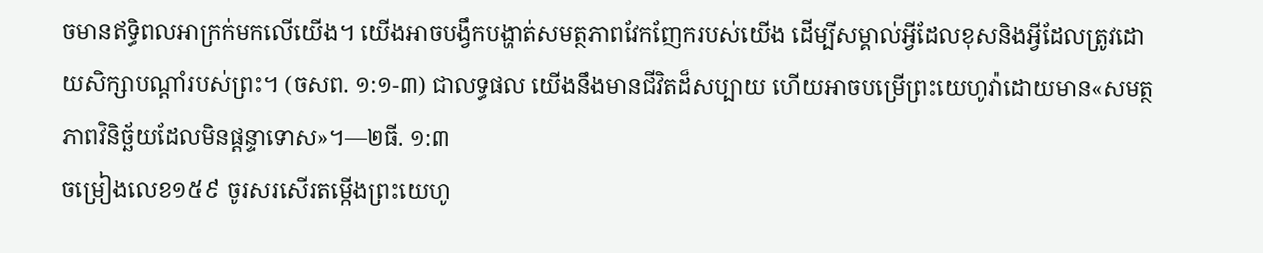ចមានឥទ្ធិពលអាក្រក់មកលើយើង។ យើងអាចបង្វឹកបង្ហាត់សមត្ថភាពវែកញែករបស់យើង ដើម្បីសម្គាល់អ្វីដែលខុសនិងអ្វីដែលត្រូវដោយសិក្សាបណ្ដាំរបស់ព្រះ។ (ចសព. ១:១-៣) ជាលទ្ធផល យើងនឹងមានជីវិតដ៏សប្បាយ ហើយអាចបម្រើព្រះយេហូវ៉ាដោយមាន«សមត្ថភាពវិនិច្ឆ័យដែលមិនផ្ដន្ទាទោស»។—២ធី. ១:៣
ចម្រៀងលេខ១៥៩ ចូរសរសើរតម្កើងព្រះយេហូ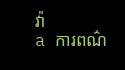វ៉ា
a ការពណ៌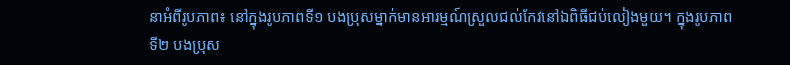នាអំពីរូបភាព៖ នៅក្នុងរូបភាពទី១ បងប្រុសម្នាក់មានអារម្មណ៍ស្រួលជល់កែវនៅឯពិធីជប់លៀងមួយ។ ក្នុងរូបភាពទី២ បងប្រុស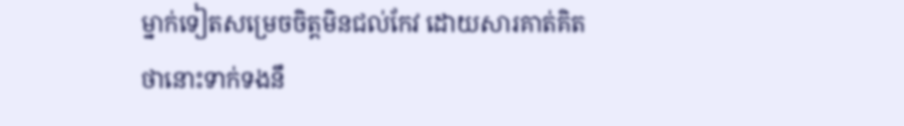ម្នាក់ទៀតសម្រេចចិត្តមិនជល់កែវ ដោយសារគាត់គិតថានោះទាក់ទងនឹ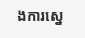ងការស្នេ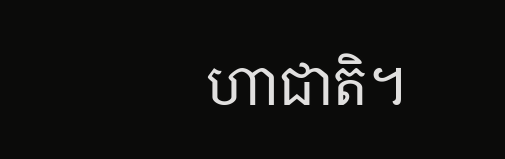ហាជាតិ។